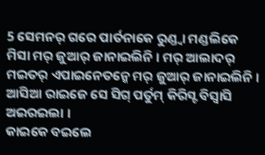5 ସେମନର୍ ଗରେ ପାର୍ତନାକେ ରୁଣ୍ଡ୍ବା ମଣ୍ଡଲିକେ ମିସା ମର୍ ଜୁଆର୍ ଜାନାଇଲିନି । ମର୍ ଆଲାଦର୍ ମଇତର୍ ଏପାଇନେତନ୍କେ ମର୍ ଜୁଆର୍ ଜାନାଇଲିନି । ଆସିଆ ରାଇଜେ ସେ ସିଗ୍ ପର୍ତୁମ୍ କିରିସ୍ଟ ବିସ୍ବାସି ଅଇରଇଲା ।
କାଇକେ ବଇଲେ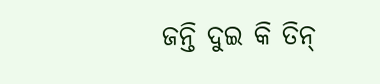ଜନ୍ତି ଦୁଇ କି ତିନ୍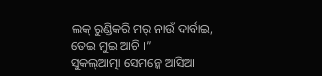ଲକ୍ ରୁଣ୍ଡିକରି ମର୍ ନାଉଁ ଦାର୍ବାଇ, ତେଇ ମୁଇ ଆଚି ।”
ସୁକଲ୍ଆତ୍ମା ସେମନ୍କେ ଆସିଆ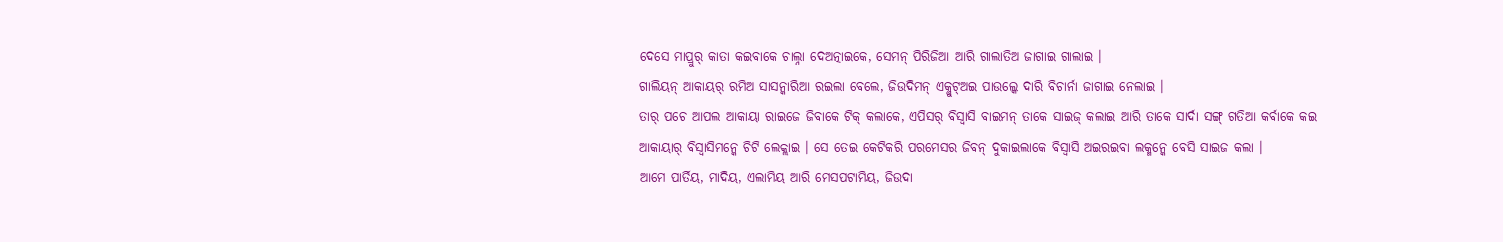ଦେସେ ମାପ୍ରୁର୍ କାତା କଇବାକେ ଚାଲ୍ନା ଦେଅତ୍ନାଇକେ, ସେମନ୍ ପିରିଜିଆ ଆରି ଗାଲାତିଅ ଜାଗାଇ ଗାଲାଇ ।
ଗାଲିୟନ୍ ଆକାୟର୍ ରମିଅ ସାସନ୍କାରିଆ ରଇଲା ବେଲେ, ଜିଉଦିମନ୍ ଏକ୍ଜୁଟ୍ଅଇ ପାଉଲ୍କେ ଦାରି ବିଚାର୍ନା ଜାଗାଇ ନେଲାଇ ।
ତାର୍ ପଚେ ଆପଲ ଆକାୟା ରାଇଜେ ଜିବାକେ ଟିକ୍ କଲାକେ, ଏପିସର୍ ବିସ୍ବାସି ବାଇମନ୍ ତାକେ ସାଇଜ୍ କଲାଇ ଆରି ତାକେ ସାର୍ଦା ସଙ୍ଗ୍ ଗତିଆ କର୍ବାକେ କଇ ଆକାୟାର୍ ବିସ୍ବାସିମନ୍କେ ଚିଟି ଲେକ୍ଲାଇ । ସେ ତେଇ କେଟିକରି ପରମେସର ଜିବନ୍ ଦୁକାଇଲାକେ ବିସ୍ବାସି ଅଇରଇବା ଲକ୍ମନ୍କେ ବେସି ସାଇଜ କଲା ।
ଆମେ ପାର୍ତିୟ, ମାଦିୟ, ଏଲାମିୟ ଆରି ମେସପଟାମିୟ, ଜିଉଦା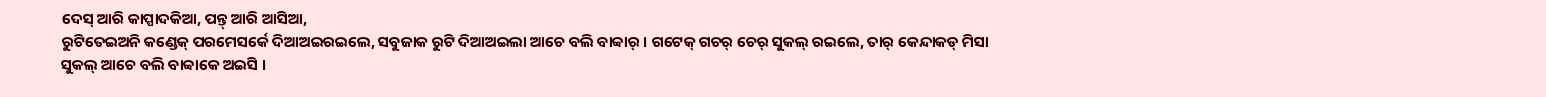ଦେସ୍ ଆରି କାପ୍ପାଦକିଆ, ପନ୍ତ୍ ଆରି ଆସିଆ,
ରୁଟିତେଇଅନି କଣ୍ଡେକ୍ ପରମେସର୍କେ ଦିଆଅଇରଇଲେ, ସବୁଜାକ ରୁଟି ଦିଆଅଇଲା ଆଚେ ବଲି ବାବ୍ବାର୍ । ଗଟେକ୍ ଗଚର୍ ଚେର୍ ସୁକଲ୍ ରଇଲେ, ତାର୍ କେନ୍ଦାକଡ୍ ମିସା ସୁକଲ୍ ଆଚେ ବଲି ବାବ୍ବାକେ ଅଇସି ।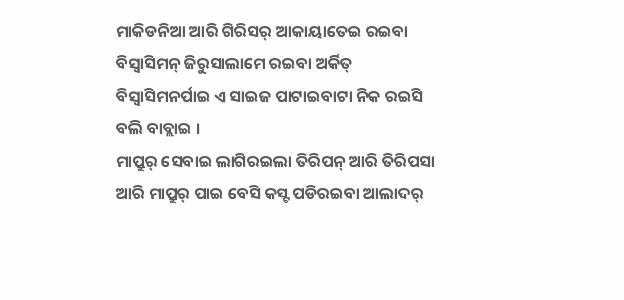ମାକିଡନିଆ ଆରି ଗିରିସର୍ ଆକାୟାତେଇ ରଇବା ବିସ୍ବାସିମନ୍ ଜିରୁସାଲାମେ ରଇବା ଅର୍କିତ୍ ବିସ୍ବାସିମନର୍ପାଇ ଏ ସାଇଜ ପାଟାଇବାଟା ନିକ ରଇସି ବଲି ବାବ୍ଲାଇ ।
ମାପ୍ରୁର୍ ସେବାଇ ଲାଗିରଇଲା ତିରିପନ୍ ଆରି ତିରିପସା ଆରି ମାପ୍ରୁର୍ ପାଇ ବେସି କସ୍ଟ ପଡିରଇବା ଆଲାଦର୍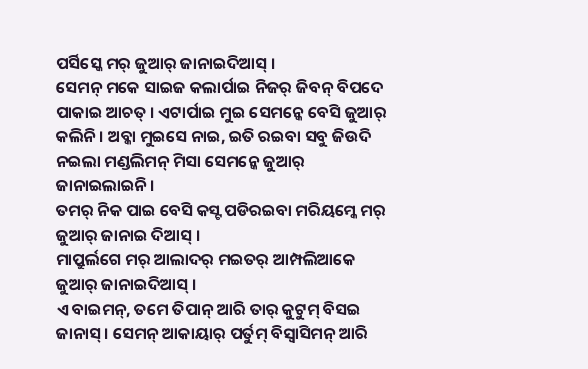ପର୍ସିସ୍କେ ମର୍ ଜୁଆର୍ ଜାନାଇଦିଆସ୍ ।
ସେମନ୍ ମକେ ସାଇଜ କଲାର୍ପାଇ ନିଜର୍ ଜିବନ୍ ବିପଦେ ପାକାଇ ଆଚତ୍ । ଏଟାର୍ପାଇ ମୁଇ ସେମନ୍କେ ବେସି ଜୁଆର୍ କଲିନି । ଅବ୍କା ମୁଇସେ ନାଇ, ଇତି ରଇବା ସବୁ ଜିଉଦି ନଇଲା ମଣ୍ଡଲିମନ୍ ମିସା ସେମନ୍କେ ଜୁଆର୍ ଜାନାଇଲାଇନି ।
ତମର୍ ନିକ ପାଇ ବେସି କସ୍ଟ ପଡିରଇବା ମରିୟମ୍କେ ମର୍ ଜୁଆର୍ ଜାନାଇ ଦିଆସ୍ ।
ମାପ୍ରୁର୍ଲଗେ ମର୍ ଆଲାଦର୍ ମଇତର୍ ଆମ୍ପଲିଆକେ ଜୁଆର୍ ଜାନାଇଦିଆସ୍ ।
ଏ ବାଇମନ୍, ତମେ ତିପାନ୍ ଆରି ତାର୍ କୁଟୁମ୍ ବିସଇ ଜାନାସ୍ । ସେମନ୍ ଆକାୟାର୍ ପର୍ତୁମ୍ ବିସ୍ବାସିମନ୍ ଆରି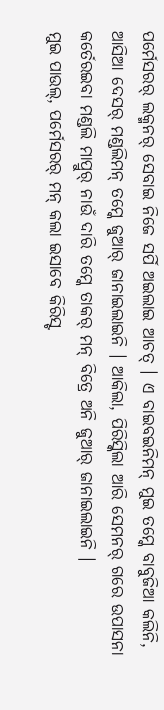ପର୍ମେସରର୍ ଲକ୍ମନର୍ ସେବାଇ ନିଜେ ସର୍ପି ଅଇଲାଇ ଆଚତ୍ । ଏ ବାଇବଇନିମନ୍ ମୁଇ ତମ୍କେ ବାବୁଜିଆ କଲିନି,
ଆସିଆ ଦେସର୍ ମଣ୍ଡଲିମନ୍ ତମ୍କେ ଜୁଆର୍ ଜାନାଇଲାଇନି । ଆକିଲା, ପିରିସ୍କିଲା ଆରି ସେମନର୍ ଗରେ ଉପାସନା କର୍ତେରଇବା ମଣ୍ଡଲି ମାପ୍ରୁର୍ ନାଉଁ ଦାରି ତମ୍କେ ତାକର୍ ମନ୍ ବିତ୍ରେ ଅନି ଜୁଆର୍ ଜାନାଇଲାଇନି ।
ମୁଇ ପାଉଲ୍, ପର୍ମେସରର୍ ମନ୍ କଲା ଇସାବେ କିରିସ୍ଟ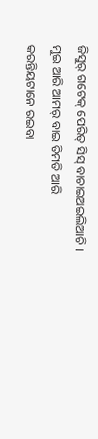ଜିସୁର୍ ଗଟେକ୍ ପେରିତ୍ ସିସ୍ ବାଚାଇଅଇଲିଆଚି । ମୁଇ ଆରି ଆମର୍ ବାଇ ତିମତି ଆରି କରନ୍ତିୟଟାନେ ରଇବା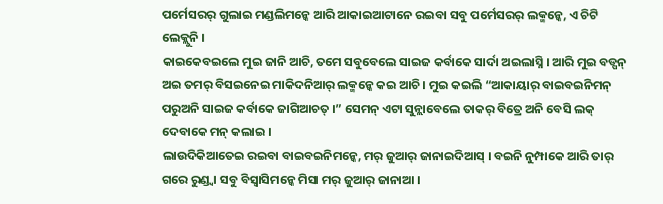ପର୍ମେସରର୍ ଗୁଲାଇ ମଣ୍ଡଲିମନ୍କେ ଆରି ଆକାଇଆଟାନେ ରଇବା ସବୁ ପର୍ମେସରର୍ ଲକ୍ମନ୍କେ, ଏ ଚିଟି ଲେକ୍ଲୁନି ।
କାଇକେବଇଲେ ମୁଇ ଜାନି ଆଚି, ତମେ ସବୁବେଲେ ସାଇଜ କର୍ବାକେ ସାର୍ଦା ଅଇଲାସ୍ନି । ଆରି ମୁଇ ବଡ୍ପନ୍ ଅଇ ତମର୍ ବିସଇନେଇ ମାକିଦନିଆର୍ ଲକ୍ମନ୍କେ କଇ ଆଚି । ମୁଇ କଇଲି “ଆକାୟାର୍ ବାଇବଇନିମନ୍ ପରୁଅନି ସାଇଜ କର୍ବାକେ ଜାଗିଆଚତ୍ ।” ସେମନ୍ ଏଟା ସୁନ୍ଲାବେଲେ ତାକର୍ ବିତ୍ରେ ଅନି ବେସି ଲକ୍ ଦେବାକେ ମନ୍ କଲାଇ ।
ଲାଉଦିକିଆତେଇ ରଇବା ବାଇବଇନିମନ୍କେ, ମର୍ ଜୁଆର୍ ଜାନାଇଦିଆସ୍ । ବଇନି ନୁମ୍ପାକେ ଆରି ତାର୍ ଗରେ ରୁଣ୍ଡ୍ବା ସବୁ ବିସ୍ବାସିମନ୍କେ ମିସା ମର୍ ଜୁଆର୍ ଜାନାଆ ।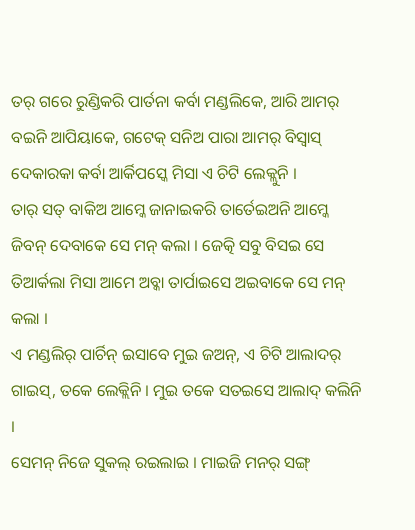ତର୍ ଗରେ ରୁଣ୍ଡିକରି ପାର୍ତନା କର୍ବା ମଣ୍ଡଲିକେ, ଆରି ଆମର୍ ବଇନି ଆପିୟାକେ, ଗଟେକ୍ ସନିଅ ପାରା ଆମର୍ ବିସ୍ବାସ୍ ଦେକାରକା କର୍ବା ଆର୍କିପସ୍କେ ମିସା ଏ ଚିଟି ଲେକ୍ଲୁନି ।
ତାର୍ ସତ୍ ବାକିଅ ଆମ୍କେ ଜାନାଇକରି ତାର୍ତେଇଅନି ଆମ୍କେ ଜିବନ୍ ଦେବାକେ ସେ ମନ୍ କଲା । ଜେତ୍କି ସବୁ ବିସଇ ସେ ତିଆର୍କଲା ମିସା ଆମେ ଅବ୍କା ତାର୍ପାଇସେ ଅଇବାକେ ସେ ମନ୍ କଲା ।
ଏ ମଣ୍ଡଲିର୍ ପାର୍ଚିନ୍ ଇସାବେ ମୁଇ ଜଅନ୍, ଏ ଚିଟି ଆଲାଦର୍ ଗାଇସ୍, ତକେ ଲେକ୍ଲିନି । ମୁଇ ତକେ ସତଇସେ ଆଲାଦ୍ କଲିନି ।
ସେମନ୍ ନିଜେ ସୁକଲ୍ ରଇଲାଇ । ମାଇଜି ମନର୍ ସଙ୍ଗ୍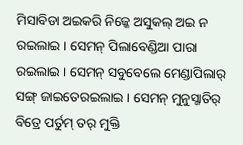ମିସାବିଡା ଅଇକରି ନିଜ୍କେ ଅସୁକଲ୍ ଅଇ ନ ରଇଲାଇ । ସେମନ୍ ପିଲାବେଣ୍ଡିଆ ପାରା ରଇଲାଇ । ସେମନ୍ ସବୁବେଲେ ମେଣ୍ଡାପିଲାର୍ ସଙ୍ଗ୍ ଜାଇତେରଇଲାଇ । ସେମନ୍ ମୁନୁସ୍ଜାତିର୍ ବିତ୍ରେ ପର୍ତୁମ୍ ତର୍ ମୁକ୍ତି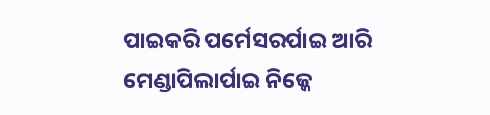ପାଇକରି ପର୍ମେସରର୍ପାଇ ଆରି ମେଣ୍ଡାପିଲାର୍ପାଇ ନିଜ୍କେ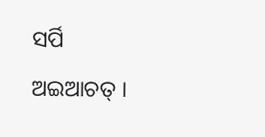ସର୍ପି ଅଇଆଚତ୍ ।